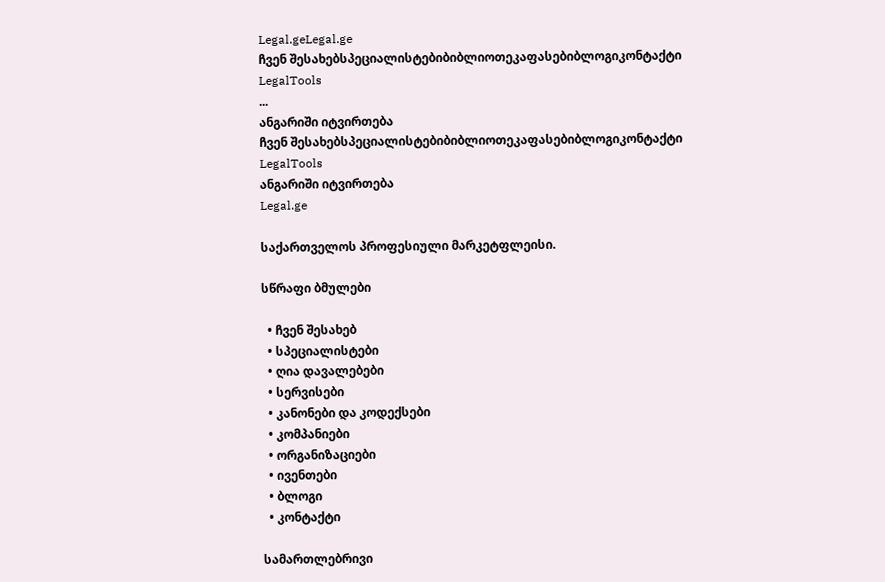Legal.geLegal.ge
ჩვენ შესახებსპეციალისტებიბიბლიოთეკაფასებიბლოგიკონტაქტი
LegalTools
...
ანგარიში იტვირთება
ჩვენ შესახებსპეციალისტებიბიბლიოთეკაფასებიბლოგიკონტაქტი
LegalTools
ანგარიში იტვირთება
Legal.ge

საქართველოს პროფესიული მარკეტფლეისი.

სწრაფი ბმულები

  • ჩვენ შესახებ
  • სპეციალისტები
  • ღია დავალებები
  • სერვისები
  • კანონები და კოდექსები
  • კომპანიები
  • ორგანიზაციები
  • ივენთები
  • ბლოგი
  • კონტაქტი

სამართლებრივი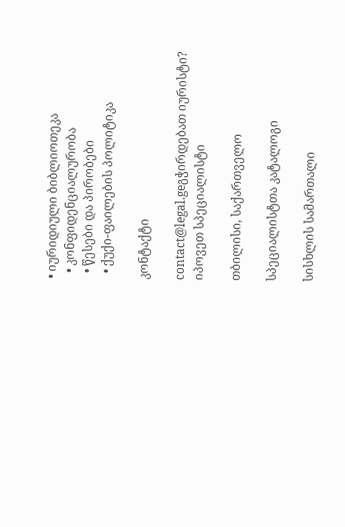• იურიდიული ბიბლიოთეკა
  • კონფიდენციალურობა
  • წესები და პირობები
  • ქუქი-ფაილების პოლიტიკა

კონტაქტი

contact@legal.geგჭირდებათ იურისტი? იპოვეთ სპეციალისტი

თბილისი, საქართველო

სპეციალისტთა კატალოგი

სისხლის სამართალი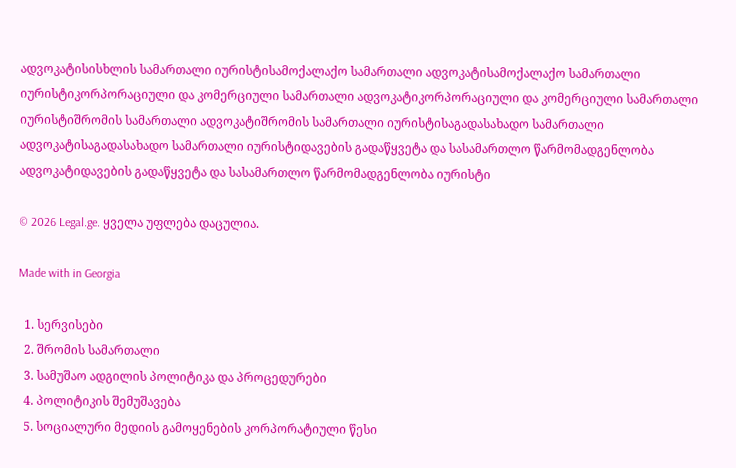ადვოკატისისხლის სამართალი იურისტისამოქალაქო სამართალი ადვოკატისამოქალაქო სამართალი იურისტიკორპორაციული და კომერციული სამართალი ადვოკატიკორპორაციული და კომერციული სამართალი იურისტიშრომის სამართალი ადვოკატიშრომის სამართალი იურისტისაგადასახადო სამართალი ადვოკატისაგადასახადო სამართალი იურისტიდავების გადაწყვეტა და სასამართლო წარმომადგენლობა ადვოკატიდავების გადაწყვეტა და სასამართლო წარმომადგენლობა იურისტი

© 2026 Legal.ge. ყველა უფლება დაცულია.

Made with in Georgia

  1. სერვისები
  2. შრომის სამართალი
  3. სამუშაო ადგილის პოლიტიკა და პროცედურები
  4. პოლიტიკის შემუშავება
  5. სოციალური მედიის გამოყენების კორპორატიული წესი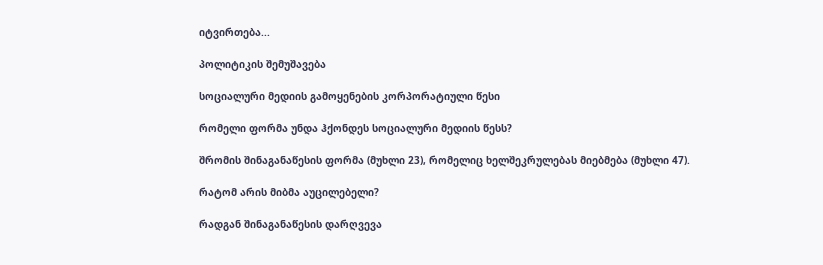იტვირთება...

პოლიტიკის შემუშავება

სოციალური მედიის გამოყენების კორპორატიული წესი

რომელი ფორმა უნდა ჰქონდეს სოციალური მედიის წესს?

შრომის შინაგანაწესის ფორმა (მუხლი 23), რომელიც ხელშეკრულებას მიებმება (მუხლი 47).

რატომ არის მიბმა აუცილებელი?

რადგან შინაგანაწესის დარღვევა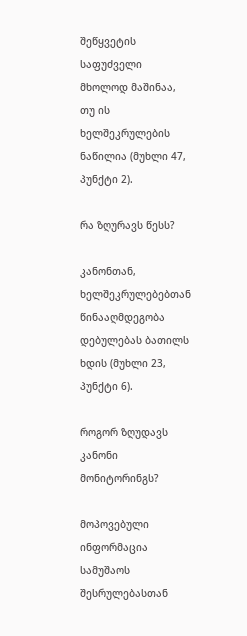შეწყვეტის საფუძველი მხოლოდ მაშინაა, თუ ის ხელშეკრულების ნაწილია (მუხლი 47, პუნქტი 2).

რა ზღურავს წესს?

კანონთან, ხელშეკრულებებთან წინააღმდეგობა დებულებას ბათილს ხდის (მუხლი 23, პუნქტი 6).

როგორ ზღუდავს კანონი მონიტორინგს?

მოპოვებული ინფორმაცია სამუშაოს შესრულებასთან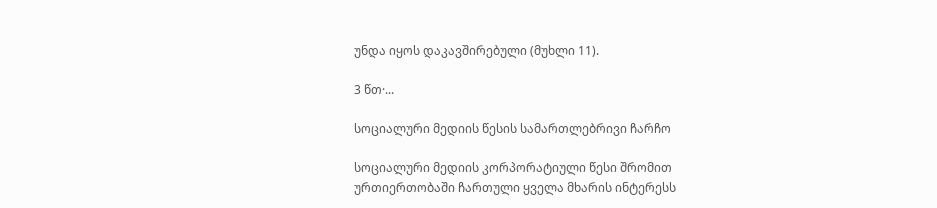უნდა იყოს დაკავშირებული (მუხლი 11).

3 წთ·...

სოციალური მედიის წესის სამართლებრივი ჩარჩო

სოციალური მედიის კორპორატიული წესი შრომით ურთიერთობაში ჩართული ყველა მხარის ინტერესს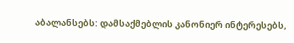აბალანსებს: დამსაქმებლის კანონიერ ინტერესებს,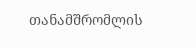თანამშრომლის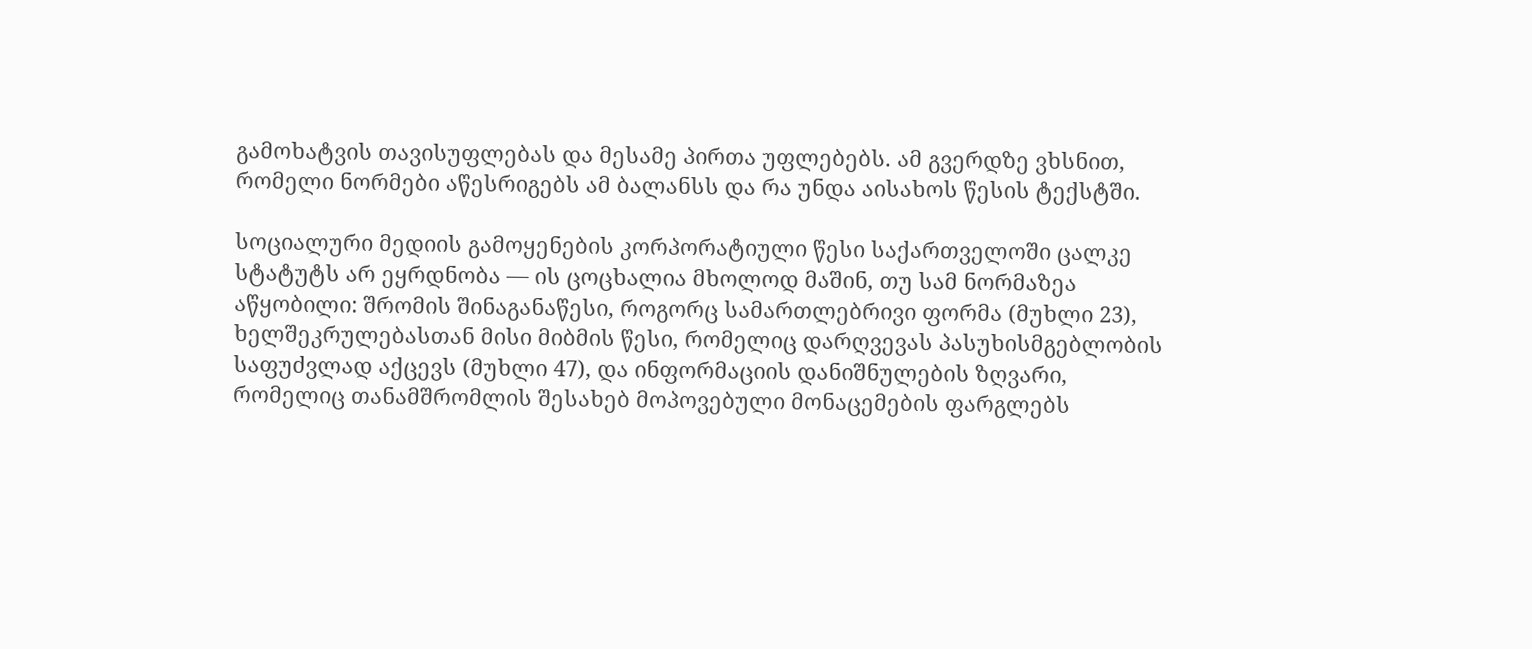გამოხატვის თავისუფლებას და მესამე პირთა უფლებებს. ამ გვერდზე ვხსნით, რომელი ნორმები აწესრიგებს ამ ბალანსს და რა უნდა აისახოს წესის ტექსტში.

სოციალური მედიის გამოყენების კორპორატიული წესი საქართველოში ცალკე სტატუტს არ ეყრდნობა — ის ცოცხალია მხოლოდ მაშინ, თუ სამ ნორმაზეა აწყობილი: შრომის შინაგანაწესი, როგორც სამართლებრივი ფორმა (მუხლი 23), ხელშეკრულებასთან მისი მიბმის წესი, რომელიც დარღვევას პასუხისმგებლობის საფუძვლად აქცევს (მუხლი 47), და ინფორმაციის დანიშნულების ზღვარი, რომელიც თანამშრომლის შესახებ მოპოვებული მონაცემების ფარგლებს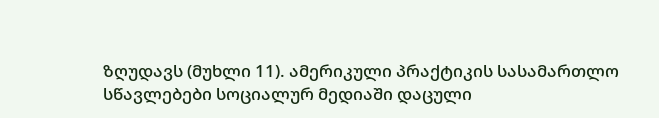ზღუდავს (მუხლი 11). ამერიკული პრაქტიკის სასამართლო სწავლებები სოციალურ მედიაში დაცული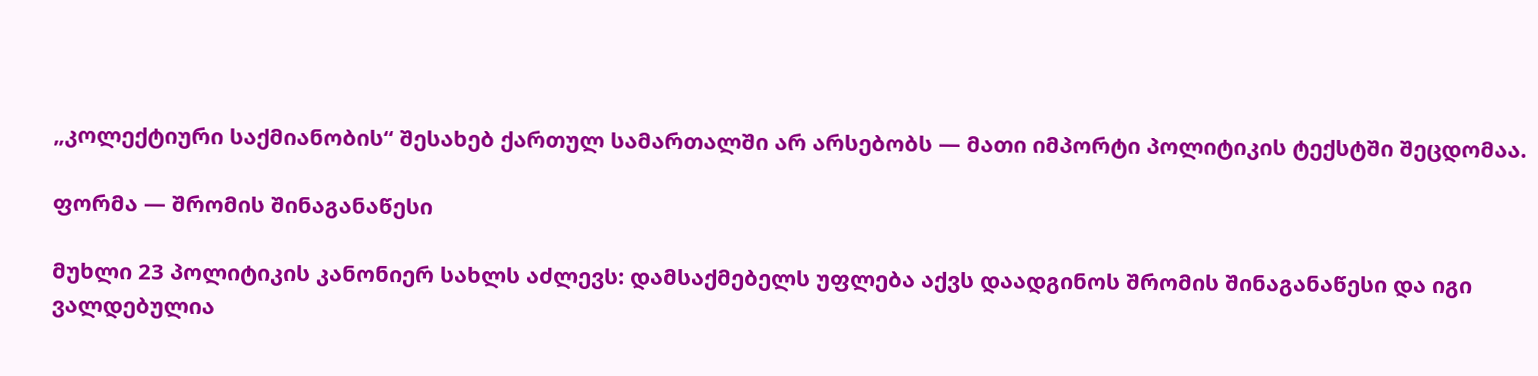„კოლექტიური საქმიანობის“ შესახებ ქართულ სამართალში არ არსებობს — მათი იმპორტი პოლიტიკის ტექსტში შეცდომაა.

ფორმა — შრომის შინაგანაწესი

მუხლი 23 პოლიტიკის კანონიერ სახლს აძლევს: დამსაქმებელს უფლება აქვს დაადგინოს შრომის შინაგანაწესი და იგი ვალდებულია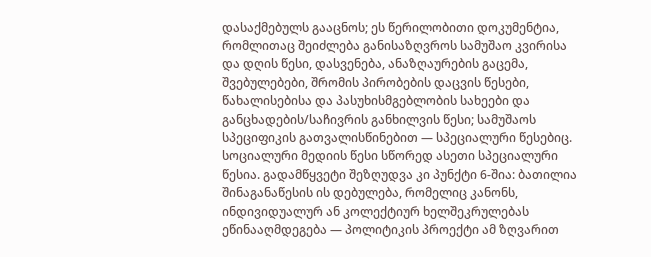დასაქმებულს გააცნოს; ეს წერილობითი დოკუმენტია, რომლითაც შეიძლება განისაზღვროს სამუშაო კვირისა და დღის წესი, დასვენება, ანაზღაურების გაცემა, შვებულებები, შრომის პირობების დაცვის წესები, წახალისებისა და პასუხისმგებლობის სახეები და განცხადების/საჩივრის განხილვის წესი; სამუშაოს სპეციფიკის გათვალისწინებით — სპეციალური წესებიც. სოციალური მედიის წესი სწორედ ასეთი სპეციალური წესია. გადამწყვეტი შეზღუდვა კი პუნქტი 6-შია: ბათილია შინაგანაწესის ის დებულება, რომელიც კანონს, ინდივიდუალურ ან კოლექტიურ ხელშეკრულებას ეწინააღმდეგება — პოლიტიკის პროექტი ამ ზღვარით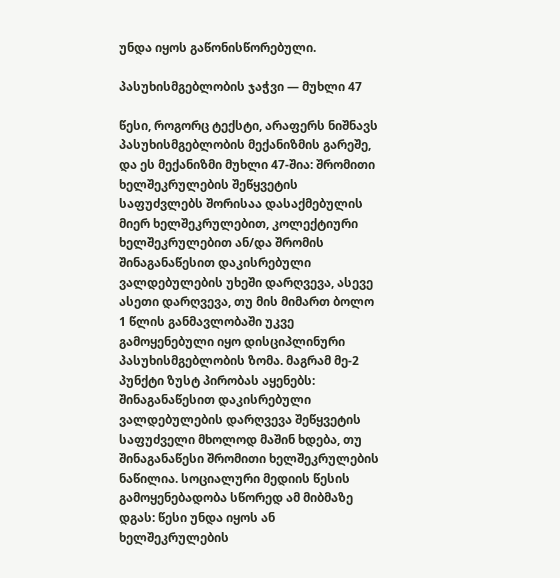უნდა იყოს გაწონისწორებული.

პასუხისმგებლობის ჯაჭვი — მუხლი 47

წესი, როგორც ტექსტი, არაფერს ნიშნავს პასუხისმგებლობის მექანიზმის გარეშე, და ეს მექანიზმი მუხლი 47-შია: შრომითი ხელშეკრულების შეწყვეტის საფუძვლებს შორისაა დასაქმებულის მიერ ხელშეკრულებით, კოლექტიური ხელშეკრულებით ან/და შრომის შინაგანაწესით დაკისრებული ვალდებულების უხეში დარღვევა, ასევე ასეთი დარღვევა, თუ მის მიმართ ბოლო 1 წლის განმავლობაში უკვე გამოყენებული იყო დისციპლინური პასუხისმგებლობის ზომა. მაგრამ მე-2 პუნქტი ზუსტ პირობას აყენებს: შინაგანაწესით დაკისრებული ვალდებულების დარღვევა შეწყვეტის საფუძველი მხოლოდ მაშინ ხდება, თუ შინაგანაწესი შრომითი ხელშეკრულების ნაწილია. სოციალური მედიის წესის გამოყენებადობა სწორედ ამ მიბმაზე დგას: წესი უნდა იყოს ან ხელშეკრულების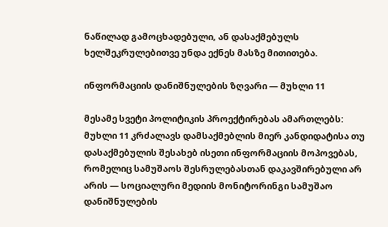ნაწილად გამოცხადებული, ან დასაქმებულს ხელშეკრულებითვე უნდა ექნეს მასზე მითითება.

ინფორმაციის დანიშნულების ზღვარი — მუხლი 11

მესამე სვეტი პოლიტიკის პროექტირებას ამართლებს: მუხლი 11 კრძალავს დამსაქმებლის მიერ კანდიდატისა თუ დასაქმებულის შესახებ ისეთი ინფორმაციის მოპოვებას, რომელიც სამუშაოს შესრულებასთან დაკავშირებული არ არის — სოციალური მედიის მონიტორინგი სამუშაო დანიშნულების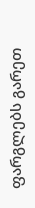ფარგლებს გარეთ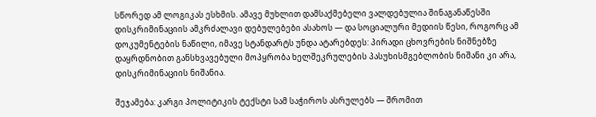სწორედ ამ ლოგიკას ესხმის. ამავე მუხლით დამსაქმებელი ვალდებულია შინაგანაწესში დისკრიმინაციის ამკრძალავი დებულებები ასახოს — და სოციალური მედიის წესი, როგორც ამ დოკუმენტების ნაწილი, იმავე სტანდარტს უნდა ატარებდეს: პირადი ცხოვრების ნიშნებზე დაყრდნობით განსხვავებული მოპყრობა ხელშეკრულების პასუხისმგებლობის ნიშანი კი არა, დისკრიმინაციის ნიშანია.

შეჯამება: კარგი პოლიტიკის ტექსტი სამ საჭიროს ასრულებს — შრომით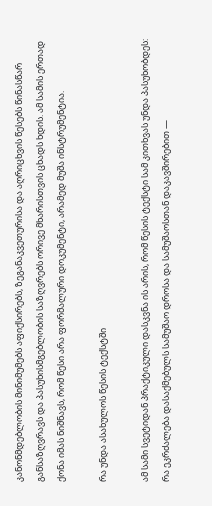კანონმდებლობის მინიმუმებს აფიქსირებს, ზეგანაკვეთურისა და აღრიცხვის წესებს წინასწარ განსაზღვრავს და პასუხისმგებლობის საზღვრებს ორივე მხარისთვის ცხადს ხდის. ამ სამის ერთად ქონა იმას ნიშნავს, რომ წესი არა ფორმალური დოკუმენტი, არამედ მუშა ინსტრუმენტია.

რა უნდა ასახულოს წესის ტექსტში

ამ სამი სვეტიდან პრაქტიკული დასკვნა ის არის, რომ წესის ტექსტი სამ კითხვას უნდა პასუხობდეს: რა ეკრძალება დასაქმებულს სამუშაო დროსა და სამუშაოსთან დაკავშირებით —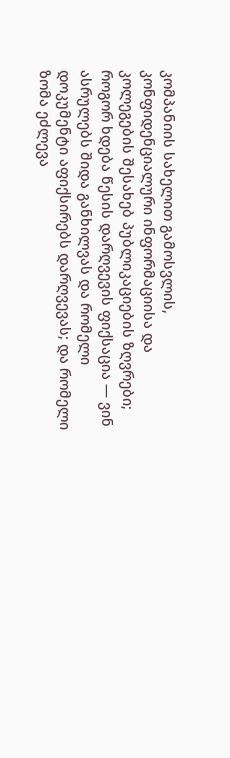კომპანიის სახელით გამოსვლის, კონფიდენციალური ინფორმაციისა და კოლეგების შესახებ პუბლიკაციების ზღვრები; როგორ ხდება წესის დარღვევის ფიქსაცია — ვინ ასრულებს შიდა განხილვას და რომელი დოკუმენტი აფიქსირებს დარღვევას; და რომელი ზომა ეძლევა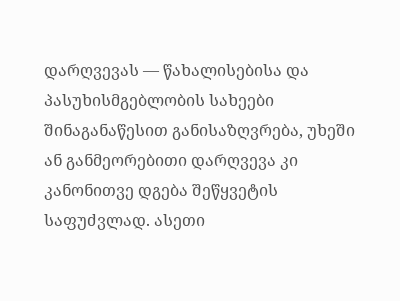დარღვევას — წახალისებისა და პასუხისმგებლობის სახეები შინაგანაწესით განისაზღვრება, უხეში ან განმეორებითი დარღვევა კი კანონითვე დგება შეწყვეტის საფუძვლად. ასეთი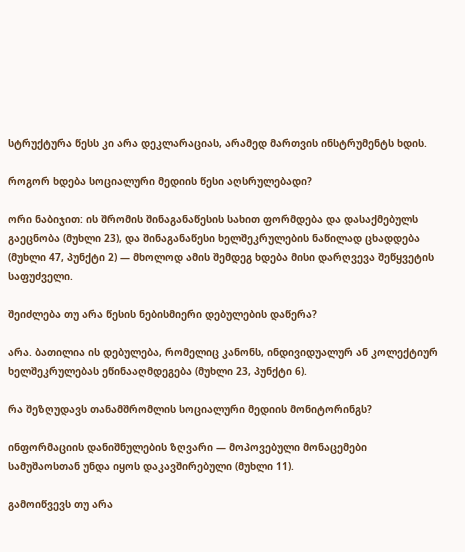სტრუქტურა წესს კი არა დეკლარაციას, არამედ მართვის ინსტრუმენტს ხდის.

როგორ ხდება სოციალური მედიის წესი აღსრულებადი?

ორი ნაბიჯით: ის შრომის შინაგანაწესის სახით ფორმდება და დასაქმებულს გაეცნობა (მუხლი 23), და შინაგანაწესი ხელშეკრულების ნაწილად ცხადდება (მუხლი 47, პუნქტი 2) — მხოლოდ ამის შემდეგ ხდება მისი დარღვევა შეწყვეტის საფუძველი.

შეიძლება თუ არა წესის ნებისმიერი დებულების დაწერა?

არა. ბათილია ის დებულება, რომელიც კანონს, ინდივიდუალურ ან კოლექტიურ ხელშეკრულებას ეწინააღმდეგება (მუხლი 23, პუნქტი 6).

რა შეზღუდავს თანამშრომლის სოციალური მედიის მონიტორინგს?

ინფორმაციის დანიშნულების ზღვარი — მოპოვებული მონაცემები სამუშაოსთან უნდა იყოს დაკავშირებული (მუხლი 11).

გამოიწვევს თუ არა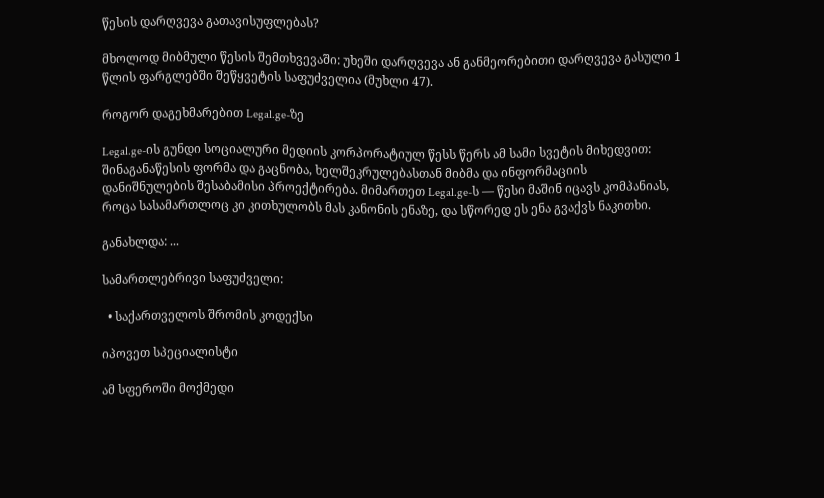წესის დარღვევა გათავისუფლებას?

მხოლოდ მიბმული წესის შემთხვევაში: უხეში დარღვევა ან განმეორებითი დარღვევა გასული 1 წლის ფარგლებში შეწყვეტის საფუძველია (მუხლი 47).

როგორ დაგეხმარებით Legal.ge-ზე

Legal.ge-ის გუნდი სოციალური მედიის კორპორატიულ წესს წერს ამ სამი სვეტის მიხედვით: შინაგანაწესის ფორმა და გაცნობა, ხელშეკრულებასთან მიბმა და ინფორმაციის დანიშნულების შესაბამისი პროექტირება. მიმართეთ Legal.ge-ს — წესი მაშინ იცავს კომპანიას, როცა სასამართლოც კი კითხულობს მას კანონის ენაზე, და სწორედ ეს ენა გვაქვს ნაკითხი.

განახლდა: ...

სამართლებრივი საფუძველი:

  • საქართველოს შრომის კოდექსი

იპოვეთ სპეციალისტი

ამ სფეროში მოქმედი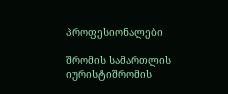პროფესიონალები

შრომის სამართლის იურისტიშრომის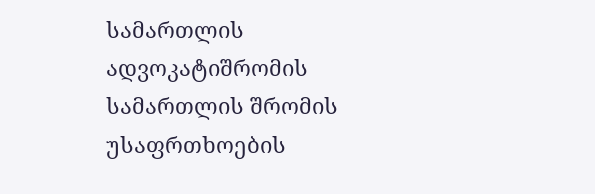სამართლის ადვოკატიშრომის სამართლის შრომის უსაფრთხოების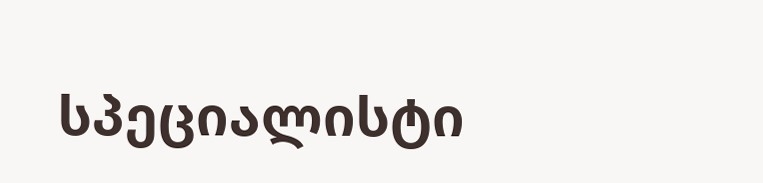სპეციალისტი